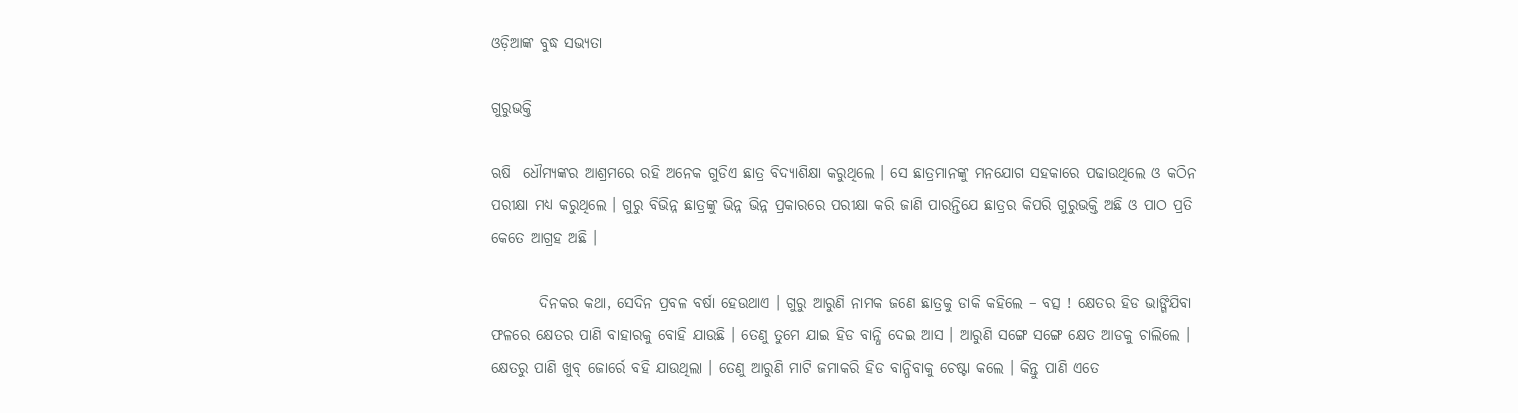ଓଡ଼ିଆଙ୍କ ବୁଦ୍ଧ ସଭ୍ୟତା

ଗୁରୁଭକ୍ତି

ଋଷି  ଧୌମ୍ୟଙ୍କର ଆଶ୍ରମରେ ରହି ଅନେକ ଗୁଡିଏ ଛାତ୍ର ବିଦ୍ୟାଶିକ୍ଷା କରୁଥିଲେ । ସେ ଛାତ୍ରମାନଙ୍କୁ ମନଯୋଗ ସହକାରେ ପଢାଉଥିଲେ ଓ କଠିନ ପରୀକ୍ଷା ମଧ୍ୟ କରୁଥିଲେ । ଗୁରୁ ବିଭିନ୍ନ ଛାତ୍ରଙ୍କୁ ଭିନ୍ନ ଭିନ୍ନ ପ୍ରକାରରେ ପରୀକ୍ଷା କରି ଜାଣି ପାରନ୍ତିଯେ ଛାତ୍ରର କିପରି ଗୁରୁଭକ୍ତି ଅଛି ଓ ପାଠ ପ୍ରତି କେତେ ଆଗ୍ରହ ଅଛି ।

        ଦିନକର କଥା, ସେଦିନ ପ୍ରବଳ ବର୍ଷା ହେଉଥାଏ । ଗୁରୁ ଆରୁଣି ନାମକ ଜଣେ ଛାତ୍ରକୁ ଡାକି କହିଲେ – ବତ୍ସ ! କ୍ଷେତର ହିଡ ଭାଙ୍ଗିଯିବା ଫଳରେ କ୍ଷେତର ପାଣି ବାହାରକୁ ବୋହି ଯାଉଛି । ତେଣୁ ତୁମେ ଯାଇ ହିଡ ବାନ୍ଧି ଦେଇ ଆସ । ଆରୁଣି ସଙ୍ଗେ ସଙ୍ଗେ କ୍ଷେତ ଆଡକୁ ଚାଲିଲେ । କ୍ଷେତରୁ ପାଣି ଖୁବ୍ ଜୋର୍ରେ ବହି ଯାଉଥିଲା । ତେଣୁ ଆରୁଣି ମାଟି ଜମାକରି ହିଡ ବାନ୍ଧିବାକୁ ଚେଷ୍ଟା କଲେ । କିନ୍ତୁ ପାଣି ଏତେ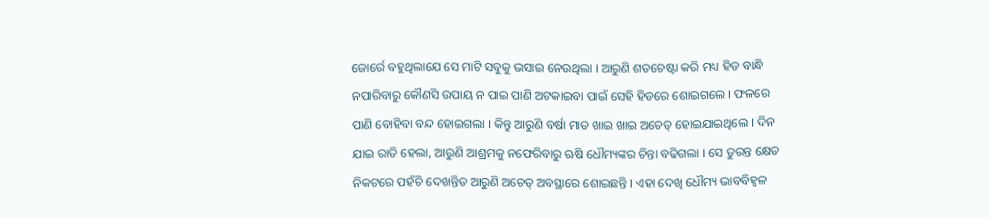ଜୋର୍ରେ ବହୁଥିଲାଯେ ସେ ମାଟି ସବୁକୁ ଭସାଇ ନେଉଥିଲା । ଆରୁଣି ଶତଚେଷ୍ଟା କରି ମଧ୍ୟ ହିଡ ବାନ୍ଧି ନପାରିବାରୁ କୌଣସି ଉପାୟ ନ ପାଇ ପାଣି ଅଟକାଇବା ପାଇଁ ସେହି ହିଡରେ ଶୋଇଗଲେ । ଫଳରେ ପାଣି ବୋହିବା ବନ୍ଦ ହୋଇଗଲା । କିନ୍ତୁ ଆରୁଣି ବର୍ଷା ମାଡ ଖାଇ ଖାଇ ଅଚେତ୍ ହୋଇଯାଇଥିଲେ । ଦିନ ଯାଇ ରାତି ହେଲା, ଆରୁଣି ଆଶ୍ରମକୁ ନଫେରିବାରୁ ଋଷି ଧୌମ୍ୟଙ୍କର ଚିନ୍ତା ବଢିଗଲା । ସେ ତୁରନ୍ତ କ୍ଷେତ ନିକଟରେ ପହଁଚି ଦେଖନ୍ତିତ ଆରୁଣି ଅଚେତ୍ ଅବସ୍ଥାରେ ଶୋଇଛନ୍ତି । ଏହା ଦେଖି ଧୌମ୍ୟ ଭାବବିହ୍ୱଳ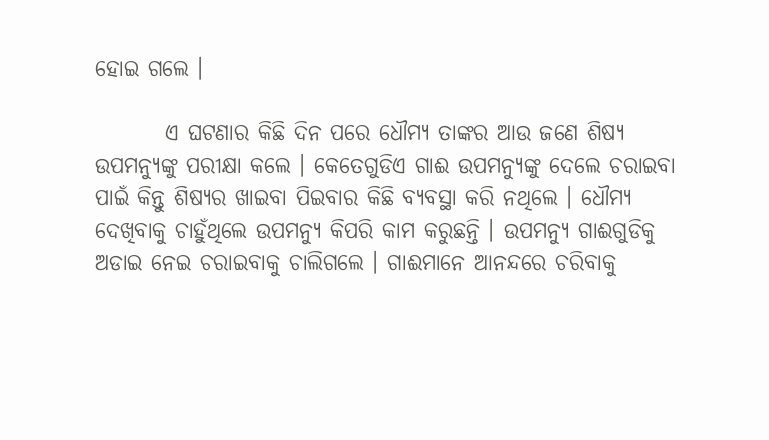ହୋଇ ଗଲେ ।

        ଏ ଘଟଣାର କିଛି ଦିନ ପରେ ଧୌମ୍ୟ ତାଙ୍କର ଆଉ ଜଣେ ଶିଷ୍ୟ ଉପମନ୍ୟୁଙ୍କୁ ପରୀକ୍ଷା କଲେ । କେତେଗୁଡିଏ ଗାଈ ଉପମନ୍ୟୁଙ୍କୁ ଦେଲେ ଚରାଇବା ପାଇଁ କିନ୍ତୁ ଶିଷ୍ୟର ଖାଇବା ପିଇବାର କିଛି ବ୍ୟବସ୍ଥା କରି ନଥିଲେ । ଧୌମ୍ୟ ଦେଖିବାକୁ ଚାହୁଁଥିଲେ ଉପମନ୍ୟୁ କିପରି କାମ କରୁଛନ୍ତି । ଉପମନ୍ୟୁ ଗାଈଗୁଡିକୁ ଅଡାଇ ନେଇ ଚରାଇବାକୁ ଚାଲିଗଲେ । ଗାଈମାନେ ଆନନ୍ଦରେ ଚରିବାକୁ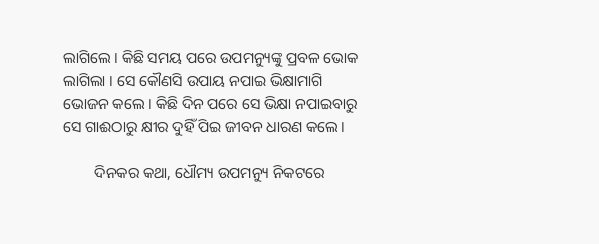ଲାଗିଲେ । କିଛି ସମୟ ପରେ ଉପମନ୍ୟୁଙ୍କୁ ପ୍ରବଳ ଭୋକ ଲାଗିଲା । ସେ କୌଣସି ଉପାୟ ନପାଇ ଭିକ୍ଷାମାଗି ଭୋଜନ କଲେ । କିଛି ଦିନ ପରେ ସେ ଭିକ୍ଷା ନପାଇବାରୁ ସେ ଗାଈଠାରୁ କ୍ଷୀର ଦୁହିଁ ପିଇ ଜୀବନ ଧାରଣ କଲେ ।

        ଦିନକର କଥା, ଧୌମ୍ୟ ଉପମନ୍ୟୁ ନିକଟରେ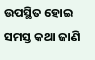ଉପସ୍ଥିତ ହୋଇ ସମସ୍ତ କଥା ଜାଣି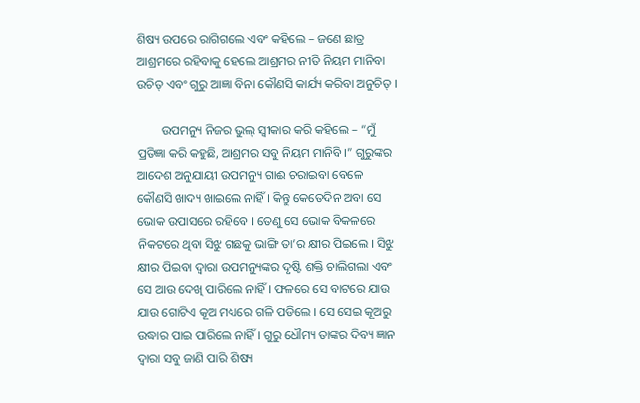ଶିଷ୍ୟ ଉପରେ ରାଗିଗଲେ ଏବଂ କହିଲେ – ଜଣେ ଛାତ୍ର ଆଶ୍ରମରେ ରହିବାକୁ ହେଲେ ଆଶ୍ରମର ନୀତି ନିୟମ ମାନିବା ଉଚିତ୍ ଏବଂ ଗୁରୁ ଆଜ୍ଞା ବିନା କୌଣସି କାର୍ଯ୍ୟ କରିବା ଅନୁଚିତ୍ ।

        ଉପମନ୍ୟୁ ନିଜର ଭୁଲ୍ ସ୍ୱୀକାର କରି କହିଲେ – “ମୁଁ ପ୍ରତିଜ୍ଞା କରି କହୁଛି, ଆଶ୍ରମର ସବୁ ନିୟମ ମାନିବି ।” ଗୁରୁଙ୍କର ଆଦେଶ ଅନୁଯାୟୀ ଉପମନ୍ୟୁ ଗାଈ ଚରାଇବା ବେଳେ କୌଣସି ଖାଦ୍ୟ ଖାଇଲେ ନାହିଁ । କିନ୍ତୁ କେତେଦିନ ଅବା ସେ ଭୋକ ଉପାସରେ ରହିବେ । ତେଣୁ ସେ ଭୋକ ବିକଳରେ ନିକଟରେ ଥିବା ସିଝୁ ଗଛକୁ ଭାଙ୍ଗି ତା’ର କ୍ଷୀର ପିଇଲେ । ସିଝୁ କ୍ଷୀର ପିଇବା ଦ୍ୱାରା ଉପମନ୍ୟୁଙ୍କର ଦୃଷ୍ଟି ଶକ୍ତି ଚାଲିଗଲା ଏବଂ ସେ ଆଉ ଦେଖି ପାରିଲେ ନାହିଁ । ଫଳରେ ସେ ବାଟରେ ଯାଉ ଯାଉ ଗୋଟିଏ କୂଅ ମଧ୍ୟରେ ଗଳି ପଡିଲେ । ସେ ସେଇ କୂଅରୁ ଉଦ୍ଧାର ପାଇ ପାରିଲେ ନାହିଁ । ଗୁରୁ ଧୌମ୍ୟ ତାଙ୍କର ଦିବ୍ୟ ଜ୍ଞାନ ଦ୍ୱାରା ସବୁ ଜାଣି ପାରି ଶିଷ୍ୟ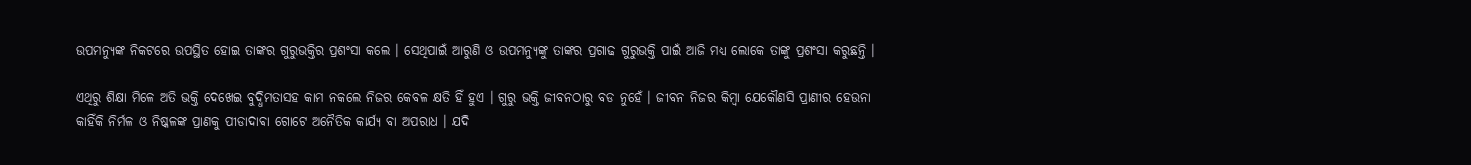ଉପମନ୍ୟୁଙ୍କ ନିକଟରେ ଉପସ୍ଥିତ ହୋଇ ତାଙ୍କର ଗୁରୁଭକ୍ତିର ପ୍ରଶଂସା କଲେ । ସେଥିପାଇଁ ଆରୁଣି ଓ ଉପମନ୍ୟୁଙ୍କୁ ତାଙ୍କର ପ୍ରଗାଢ ଗୁରୁଭକ୍ତି ପାଇଁ ଆଜି ମଧ୍ୟ ଲୋକେ ତାଙ୍କୁ ପ୍ରଶଂସା କରୁଛନ୍ତି ।

ଏଥିରୁ ଶିକ୍ଷା ମିଳେ ଅତି ଭକ୍ତି ଦେଖେଇ ବୁଦ୍ଧିମତାସହ କାମ ନକଲେ ନିଜର କେବଳ କ୍ଷତି ହିଁ ହୁଏ । ଗୁରୁ ଭକ୍ତି ଜୀବନଠାରୁ ବଡ ନୁହେଁ । ଜୀବନ ନିଜର କିମ୍ବା ଯେକୌଣସି ପ୍ରାଣୀର ହେଉନା କାହିଁକି ନିର୍ମଳ ଓ ନିଷ୍କଳଙ୍କ ପ୍ରାଣକୁ ପୀଡାଦାଵା ଗୋଟେ ଅନୈତିକ କାର୍ଯ୍ୟ ବା ଅପରାଧ । ଯଦି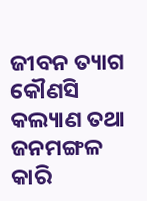ଜୀବନ ତ୍ୟାଗ କୌଣସି କଲ୍ୟାଣ ତଥା ଜନମଙ୍ଗଳ କାରି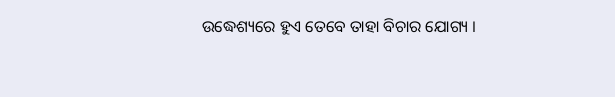ଉଦ୍ଧେଶ୍ୟରେ ହୁଏ ତେବେ ତାହା ବିଚାର ଯୋଗ୍ୟ ।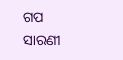ଗପ ସାରଣୀ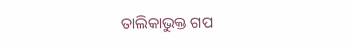ତାଲିକାଭୁକ୍ତ ଗପ